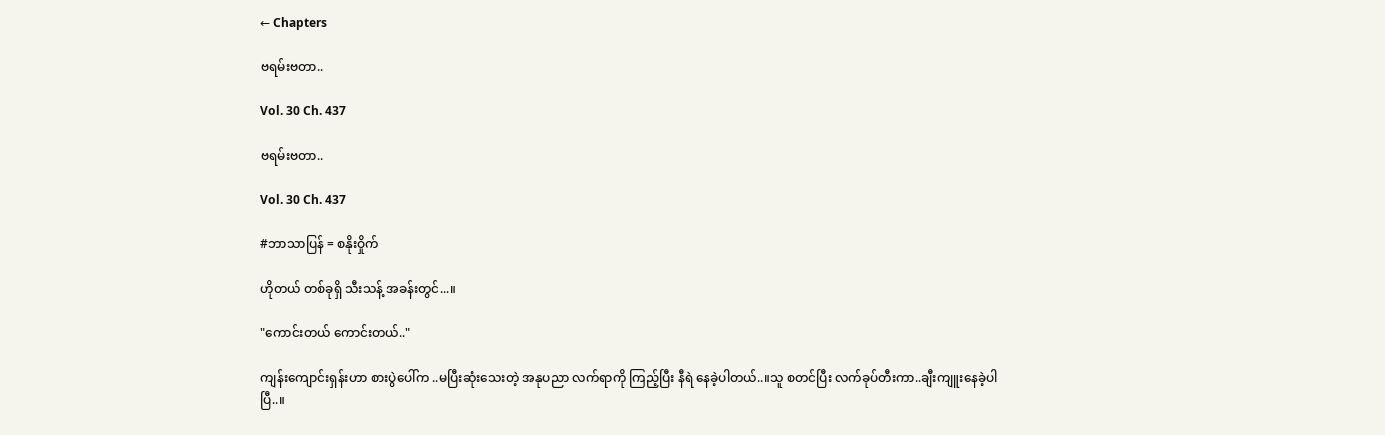← Chapters

ဗရမ်းဗတာ..

Vol. 30 Ch. 437

ဗရမ်းဗတာ..

Vol. 30 Ch. 437

#ဘာသာပြန် = စနိုးဝှိုက်

ဟိုတယ် တစ်ခုရှိ သီးသန့် အခန်းတွင်...။

"ကောင်းတယ် ကောင်းတယ်.."

ကျန်းကျောင်းရှန်းဟာ စားပွဲပေါ်က ..မပြီးဆုံးသေးတဲ့ အနုပညာ လက်ရာကို ကြည့်ပြီး နီရဲ နေခဲ့ပါတယ်..။သူ စတင်ပြီး လက်ခုပ်တီးကာ..ချီးကျူးနေခဲ့ပါပြီ..။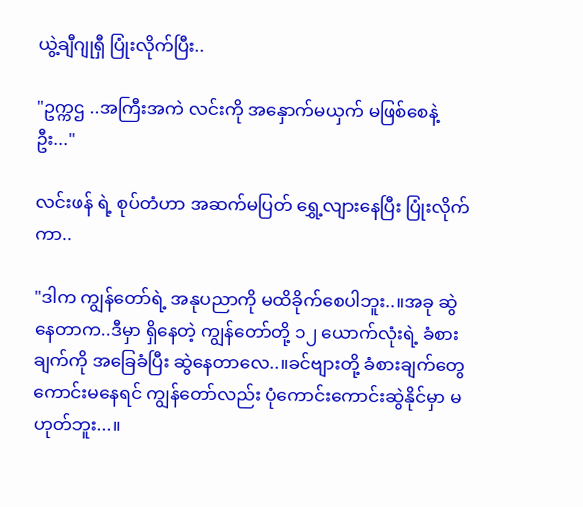ယွဲ့ချီဂျုရှီ ပြုံးလိုက်ပြီး..

"ဥက္ကဌ ..အကြီးအကဲ လင်းကို အနှောက်မယှက် မဖြစ်စေနဲ့ဦး..."

လင်းဖန် ရဲ့ စုပ်တံဟာ အဆက်မပြတ် ရွှေ့လျားနေပြီး ပြုံးလိုက်ကာ..

"ဒါက ကျွန်တော်ရဲ့ အနုပညာကို မထိခိုက်စေပါဘူး..။အခု ဆွဲနေတာက..ဒီမှာ ရှိနေတဲ့ ကျွန်တော်တို့ ၁၂ ယောက်လုံးရဲ့ ခံစားချက်ကို အခြေခံပြီး ဆွဲနေတာလေ..။ခင်ဗျားတို့ ခံစားချက်တွေ ကောင်းမနေရင် ကျွန်တော်လည်း ပုံကောင်းကောင်းဆွဲနိုင်မှာ မဟုတ်ဘူး...။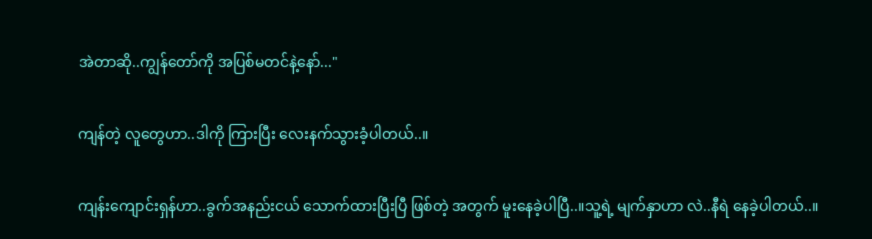အဲတာဆို..ကျွန်တော်ကို အပြစ်မတင်နဲ့နော်..."

ကျန်တဲ့ လူတွေဟာ..ဒါကို ကြားပြီး လေးနက်သွားခံ့ပါတယ်..။

ကျန်းကျောင်းရှန်ဟာ..ခွက်အနည်းငယ် သောက်ထားပြီးပြီ ဖြစ်တဲ့ အတွက် မူးနေခဲ့ပါပြီ..။သူ့ရဲ့ မျက်နှာဟာ လဲ..နီရဲ နေခဲ့ပါတယ်..။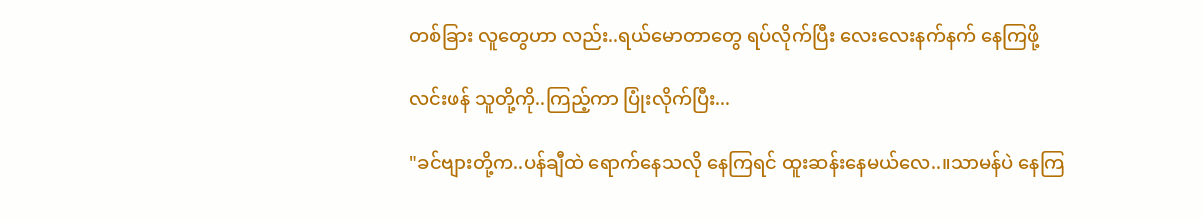တစ်ခြား လူတွေဟာ လည်း..ရယ်မောတာတွေ ရပ်လိုက်ပြီး လေးလေးနက်နက် နေကြဖို့

လင်းဖန် သူတို့ကို..ကြည့်ကာ ပြုံးလိုက်ပြီး...

"ခင်ဗျားတို့က..ပန်ချီထဲ ရောက်နေသလို နေကြရင် ထူးဆန်းနေမယ်လေ..။သာမန်ပဲ နေကြ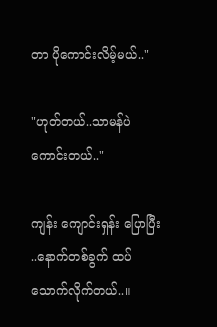တာ ပိုကောင်းလိမ့်မယ်.."

"ဟုတ်တယ်..သာမန်ပဲ ကောင်းတယ်.."

ကျန်း ကျောင်းရှန်း ပြောပြီး ..နောက်တစ်ခွက် ထပ်သောက်လိုက်တယ်..။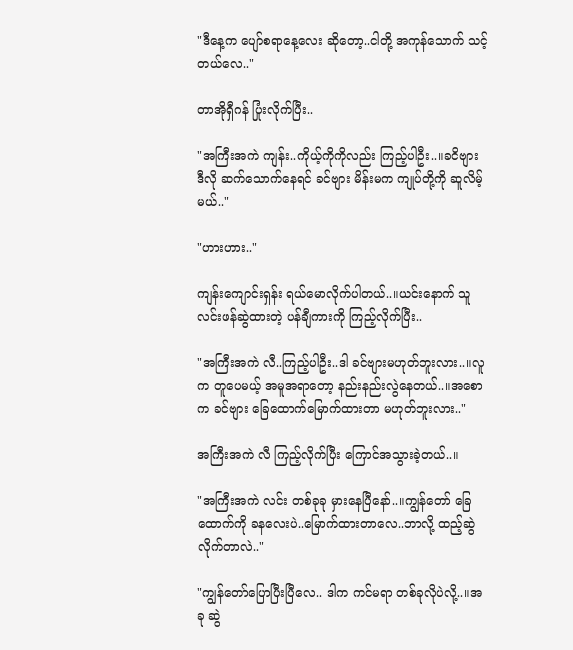"ဒီနေ့က ပျော်စရာနေ့လေး ဆိုတော့..ငါတို့ အကုန်သောက် သင့်တယ်လေ.."

တာအိုရှီဂန် ပြုံးလိုက်ပြီး..

"အကြီးအကဲ ကျန်း..ကိုယ့်ကိုကိုလည်း ကြည့်ပါဦး..။ခငိဗျား ဒီလို ဆက်သောက်နေရင် ခင်ဗျား မိန်းမက ကျုပ်တို့ကို ဆူလိမ့်မယ်.."

"ဟားဟား.."

ကျန်းကျောင်းရှန်း ရယ်မောလိုက်ပါတယ်..။ယင်းနောက် သူ လင်းဖန်ဆွဲထားတဲ့ ပန်ချီကားကို ကြည့်လိုက်ပြီး..

"အကြီးအကဲ လီ..ကြည့်ပါဦး..ဒါ ခင်ဗျားမဟုတ်ဘူးလား..။လူက တူပေမယ့် အမူအရာတော့ နည်းနည်းလွဲနေတယ်..။အစောက ခင်ဗျား ခြေထောက်မြောက်ထားတာ မဟုတ်ဘူးလား.."

အကြီးအကဲ လီ ကြည့်လိုက်ပြီး ကြောင်အသွားခဲ့တယ်..။

"အကြီးအကဲ လင်း တစ်ခုခု မှားနေပြီနော်..။ကျွန်တော် ခြေထောက်ကို ခနလေးပဲ..မြောက်ထားတာလေ..ဘာလို့ ထည့်ဆွဲလိုက်တာလဲ.."

"ကျွန်တော်ပြောပြီးပြီလေ.. ဒါက ကင်မရာ တစ်ခုလိုပဲလို့..။အခု ဆွဲ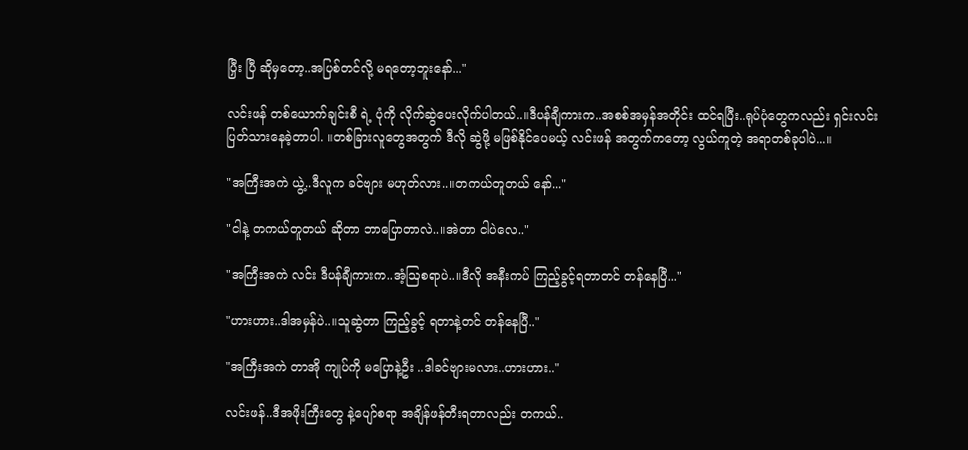ပြှီး ပြီ ဆိုမှတော့..အပြစ်တင်လို့ မရတော့ဘူးနော်..."

လင်းဖန် တစ်ယောက်ချင်းစီ ရဲ့ ပုံကို လိုက်ဆွဲပေးလိုက်ပါတယ်..။ဒီပန်ချီကားက..အစစ်အမှန်အတိုင်း ထင်ရပြီး..ရုပ်ပုံတွေကလည်း ရှင်းလင်း ပြတ်သားနေခဲ့တာပါ. ။တစ်ခြားလူတွေအတွက် ဒီလို ဆွဲဖို့ မဖြစ်နိုင်ပေမယ့် လင်းဖန် အတွက်ကတော့ လွယ်ကူတဲ့ အရာတစ်ခုပါပဲ...။

"အကြီးအကဲ ယွဲ့..ဒီလူက ခင်ဗျား မဟုတ်လား..။တကယ်တူတယ် နော်..."

"ငါနဲ့ တကယ်တူတယ် ဆိုတာ ဘာပြောတာလဲ..။အဲတာ ငါပဲလေ.."

"အကြီးအကဲ လင်း ဒီပန်ချီကားက..အံ့ဩစရာပဲ..။ဒီလို အနီးကပ် ကြည့်ခွင့်ရတာတင် တန်နေပြီ..."

"ဟားဟား..ဒါအမှန်ပဲ..။သူဆွဲတာ ကြည့်ခွင့် ရတာနဲ့တင် တန်နေပြီ.."

"အကြီးအကဲ တာအို ကျုပ်ကို မပြောနဲ့ဦး ..ဒါခင်ဗျားမလား..ဟားဟား.."

လင်းဖန်..ဒီအဖိုးကြီးတွေ နဲ့ပျော်စရာ အချိန်ဖန်တီးရတာလည်း တကယ်..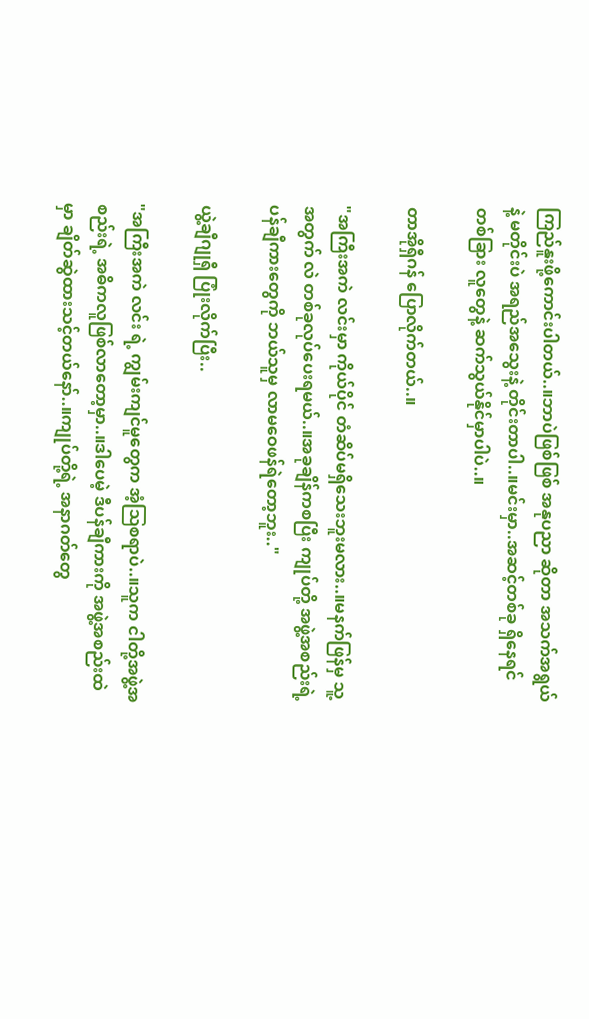ကြည်နူးဖို့ကောင်းပါတယ်..။ဘာပဲဖြစ်ဖြစ် အနုပညာ ဆိုတာ အသက်အရွယ်နဲ့ မတိုင်းပဲ အရည်အသွေးနဲ့ တိုင်းတာပါ..။မင်းမှာ..အဆင့်တစ်ခု ရှိနေရင် တစ်ခြား လူတွေနဲ့ ဆက်သွယ်နိုင်မှာပါပဲ..။

တာအိုရှီဂန် ပြောလိုက်တယ်..။

"အကြီးအကဲ လင်းမှာ ကိုယ်ပိုင် တံဆိပ်မရှိသေးဘူးမလား..။မနက်ဖြန်မှ သူ့အတွက် လဲ တစ်ခုလုပ်ပေးရမယ်..။အခုချိန်ကစပြီး ကျုပ်တို့ အဖွဲ့အစည်းရဲ့ ပန်ချီကားတွေကို ဘယ်သူမှ လာမဝေဖန်ရဲတော့ဘူး.."

ယွဲ့ချီဂျုရှီ ပြုံးလိုက်ပြီး..

"အကြီးအကဲ လင်း ရဲ့ ကျွမ်းကျင်မူတွေက အံ့ဩစရာပဲ..။သူက ငါတို့အဖွဲ့အစည်းရဲ့ အဓိကလူဖြစ်လာတော့မှာ..။ဒါပေမဲ့ ဒီပန်ချီကားကို အဖွဲ့အစည်းထဲမှာ ချိတ်ဆွဲထားသင့်တယ်နော်..။ကျုပ်တို့ရဲ့ အနာဂတ်တွေ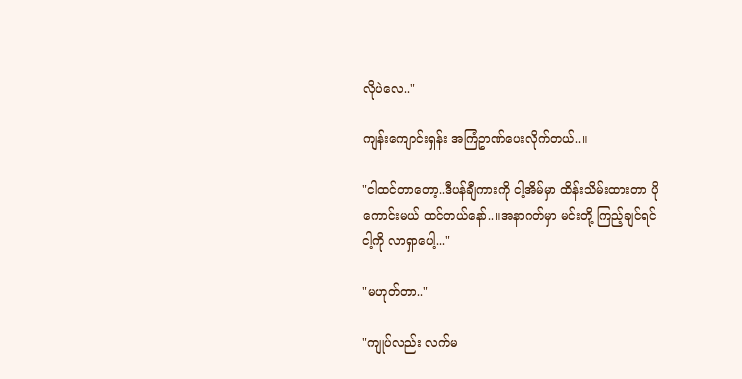လိုပဲလေ.."

ကျန်းကျောင်းရှန်း အကြံဥာဏ်ပေးလိုက်တယ်..။

"ငါထင်တာတော့..ဒီပန်ချီကားကို ငါ့အိမ်မှာ ထိန်းသိမ်းထားတာ ပိုကောင်းမယ် ထင်တယ်နော်..။အနာဂတ်မှာ မင်းတို့ ကြည့်ချင်ရင် ငါ့ကို လာရှာပေါ့..."

"မဟုတ်တာ.."

"ကျုပ်လည်း လက်မ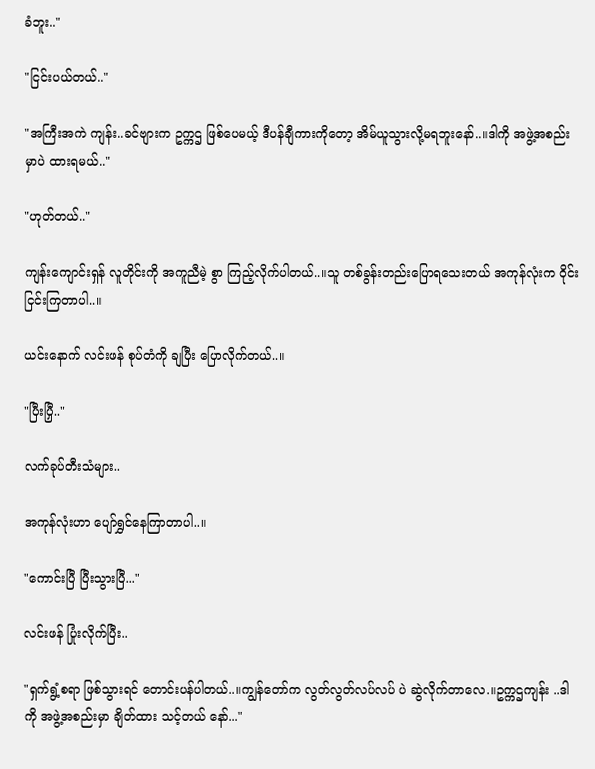ခံဘူး.."

"ငြင်းပယ်တယ်.."

"အကြီးအကဲ ကျန်း..ခင်ဗျားက ဥက္ကဌ ဖြစ်ပေမယ့် ဒီပန်ချီကားကိုတော့ အိမ်ယူသွားလို့မရဘူးနော်..။ဒါကို အဖွဲ့အစည်းမှာပဲ ထားရမယ်.."

"ဟုတ်တယ်.."

ကျန်းကျောင်းရှန် လူတိုင်းကို အကူညီမဲ့ စွာ ကြည့်လိုက်ပါတယ်..။သူ တစ်ခွန်းတည်းပြောရသေးတယ် အကုန်လုံးက ဝိုင်းငြင်းကြတာပါ..။

ယင်းနောက် လင်းဖန် စုပ်တံကို ချပြီး ပြောလိုက်တယ်..။

"ပြီးပြှီ.."

လက်ခုပ်တီးသံများ..

အကုန်လုံးဟာ ပျော်ရွှင်နေကြာတာပါ..။

"ကောင်းပြီ ပြီးသွားပြီ..."

လင်းဖန် ပြုံးလိုက်ပြီး..

"ရှက်ရွံ့စရာ ဖြစ်သွားရင် တောင်းပန်ပါတယ်..။ကျွန်တော်က လွတ်လွတ်လပ်လပ် ပဲ ဆွဲလိုက်တာလေ.။ဥက္ကဌကျန်း ..ဒါကို အဖွဲ့အစည်းမှာ ချိတ်ထား သင့်တယ် နော်..."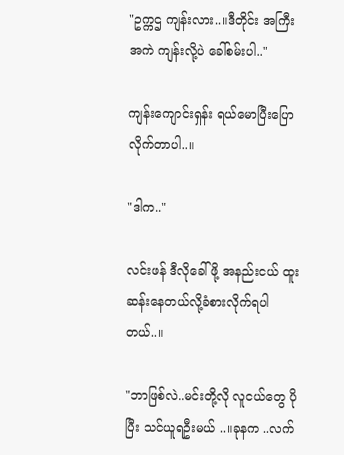"ဥက္ကဌ ကျန်းလား..။ဒီတိုင်း အကြီးအကဲ ကျန်းလို့ပဲ ခေါ်စမ်းပါ.."

ကျန်းကျောင်းရှန်း ရယ်မောပြီးပြောလိုက်တာပါ..။

"ဒါက.."

လင်းဖန် ဒီလိုခေါ်ဖို့ အနည်းငယ် ထူးဆန်းနေတယ်လို့ခံစားလိုက်ရပါတယ်..။

"ဘာဖြစ်လဲ..မင်းတို့လို လူငယ်တွေ ပိုပြီး သင်ယူရဦးမယ် ..။ခုနက ..လက်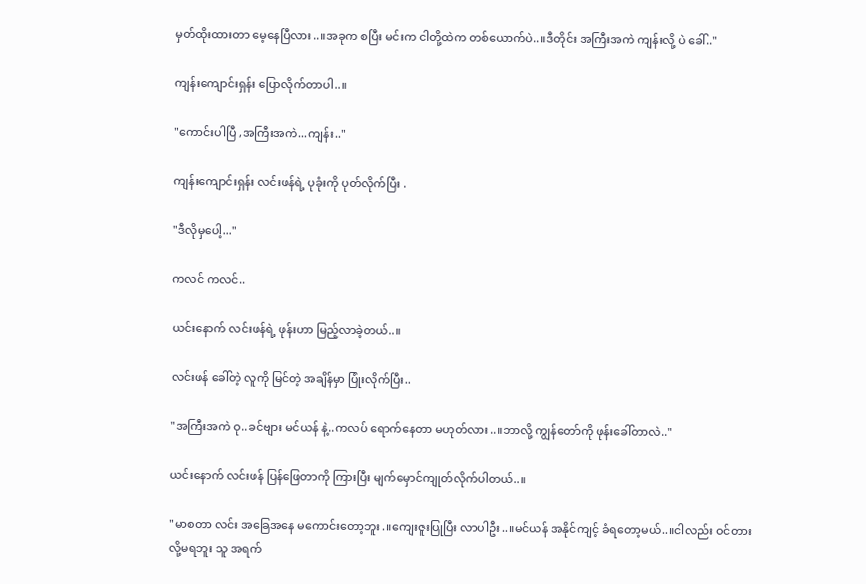မှတ်ထိုးထားတာ မေ့နေပြီလား..။အခုက စပြီး မင်းက ငါတို့ထဲက တစ်ယောက်ပဲ..။ဒီတိုင်း အကြီးအကဲ ကျန်းလို့ ပဲ ခေါ်.."

ကျန်းကျောင်းရှန်း ပြောလိုက်တာပါ..။

"ကောင်းပါပြီ ,အကြီးအကဲ...ကျန်း.."

ကျန်းကျောင်းရှန်း လင်းဖန်ရဲ့ ပုခုံးကို ပုတ်လိုက်ပြီး .

"ဒီလိုမှပေါ့..."

ကလင် ကလင်..

ယင်းနောက် လင်းဖန်ရဲ့ ဖုန်းဟာ မြည့်လာခဲ့တယ်..။

လင်းဖန် ခေါ်တဲ့ လူကို မြင်တဲ့ အချိန်မှာ ပြုံးလိုက်ပြီး..

"အကြီးအကဲ ဝု..ခင်ဗျား မင်ယန် နဲ့..ကလပ် ရောက်နေတာ မဟုတ်လား..။ဘာလို့ ကျွန်တော်ကို ဖုန်းခေါ်တာလဲ.."

ယင်းနောက် လင်းဖန် ပြန်ဖြေတာကို ကြားပြီး မျက်မှောင်ကျုတ်လိုက်ပါတယ်..။

"မာစတာ လင်း အခြေအနေ မကောင်းတော့ဘူး.။ကျေးဇူးပြုပြီး လာပါဦး..။မင်ယန် အနိုင်ကျင့် ခံရတော့မယ်..။ငါလည်း ဝင်တားလို့မရဘူး သူ အရက်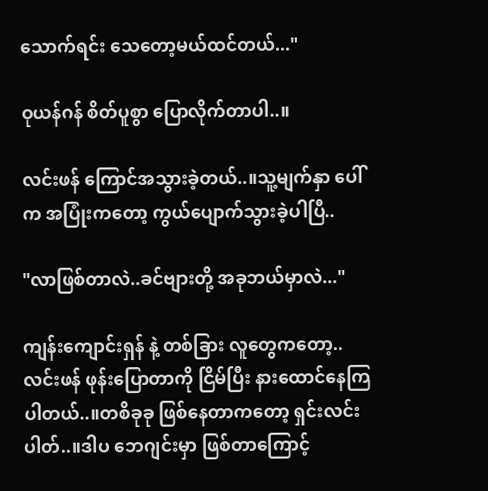သောက်ရင်း သေတော့မယ်ထင်တယ်..."

ဝုယန်ဂန် စိတ်ပူစွာ ပြောလိုက်တာပါ..။

လင်းဖန် ကြောင်အသွားခဲ့တယ်..။သူ့မျက်နှာ ပေါ်က အပြုံးကတော့ ကွယ်ပျောက်သွားခဲ့ပါပြီ..

"လာဖြစ်တာလဲ..ခင်ဗျားတို့ အခုဘယ်မှာလဲ..."

ကျန်းကျောင်းရှန် နဲ့ တစ်ခြား လူတွေကတော့..လင်းဖန် ဖုန်းပြောတာကို ငြိမ်ပြီး နားထောင်နေကြပါတယ်..။တစိခုခု ဖြစ်နေတာကတော့ ရှင်းလင်းပါတ်..။ဒါပ ဘေဂျင်းမှာ ဖြစ်တာကြောင့်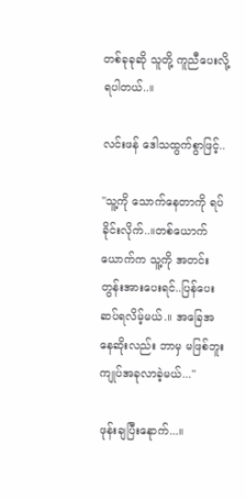တစ်ခုခုဆို သူတို့ ကူညီပေးလို့ရပါတယ်..။

လင်းဖန် ဒေါသထွက်စွာဖြင့်..

"သူ့ကို သောက်နေတာကို ရပ်ခိုင်းလိုက်..။တစ်ယောက်ယောက်က သူ့ကို အတင်းတွန်းအားပေးရင်..ပြန်ပေးဆပ်ရလိမ့်မယ်.။ အခြေအနေဆိုးလည်း ဘာမှ မဖြစ်ဘူး ကျုပ်အခုလာခဲ့မယ်..."

ဖုန်းချပြီးနေုာက်...။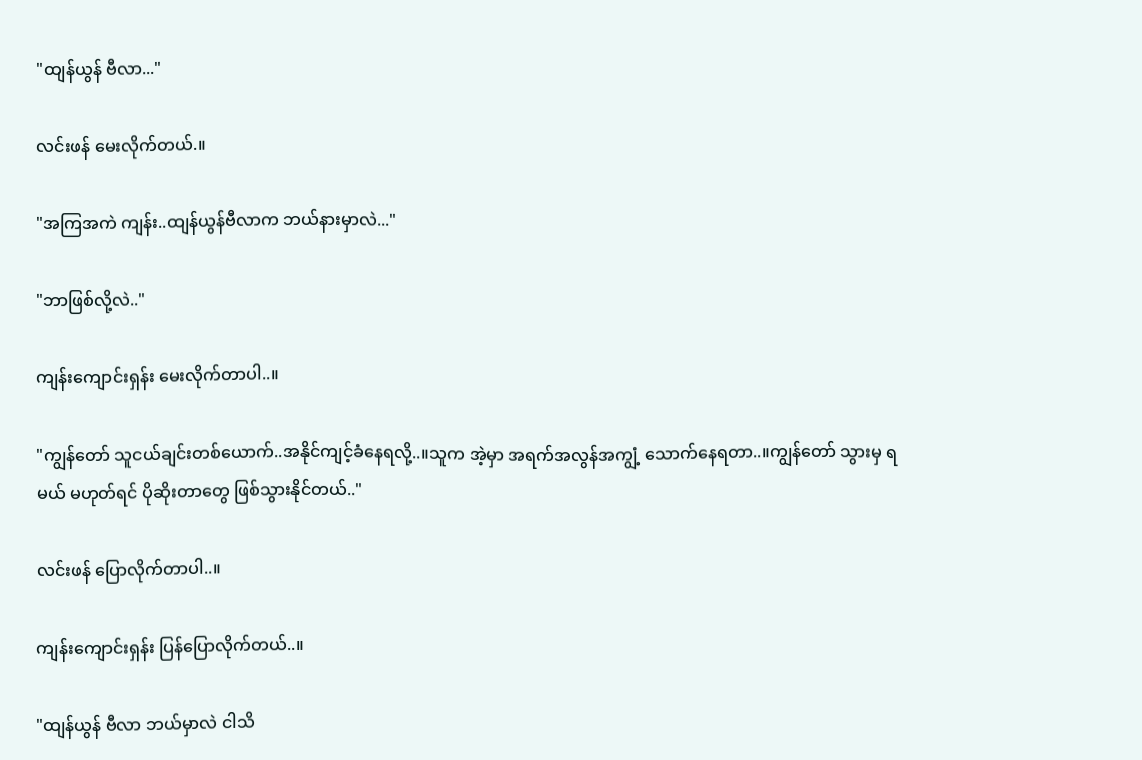"ထျန်ယွန် ဗီလာ..."

လင်းဖန် မေးလိုက်တယ်.။

"အကြအကဲ ကျန်း..ထျန်ယွန်ဗီလာက ဘယ်နားမှာလဲ..."

"ဘာဖြစ်လို့လဲ.."

ကျန်းကျောင်းရှန်း မေးလိုက်တာပါ..။

"ကျွန်တော် သူငယ်ချင်းတစ်ယောက်..အနိုင်ကျင့်ခံနေရလို့..။သူက အဲ့မှာ အရက်အလွန်အကျွံ့ သောက်နေရတာ..။ကျွန်တော် သွားမှ ရမယ် မဟုတ်ရင် ပိုဆိုးတာတွေ ဖြစ်သွားနိုင်တယ်.."

လင်းဖန် ပြောလိုက်တာပါ..။

ကျန်းကျောင်းရှန်း ပြန်ပြောလိုက်တယ်..။

"ထျန်ယွန် ဗီလာ ဘယ်မှာလဲ ငါသိ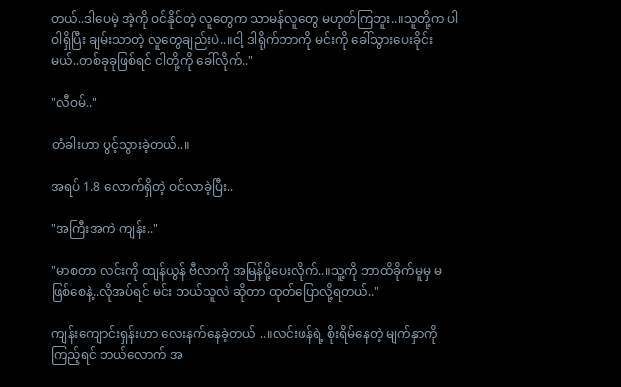တယ်..ဒါပေမဲ့ အဲ့ကို ဝင်နိုင်တဲ့ လူတွေက သာမန်လူတွေ မဟုတ်ကြဘူး..။သူတို့က ပါဝါရှိပြီး ချမ်းသာတဲ့ လူတွေချည်းပဲ..။ငါ့ ဒါရိုက်ဘာကို မင်းကို ခေါ်သွားပေးခိုင်းမယ်..တစ်ခုခုဖြစ်ရင် ငါတို့ကို ခေါ်လိုက်.."

"လီဝမ်.."

တံခါးဟာ ပွင့်သွားခဲ့တယ်..။

အရပ် 1.8 လောက်ရှိတဲ့ ဝင်လာခဲ့ပြီး..

"အကြီးအကဲ ကျန်း.."

"မာစတာ လင်းကို ထျန်ယွန် ဗီလာကို အမြန်ပို့ပေးလိုက်..။သူ့ကို ဘာထိခိုက်မူမှ မဖြစ်စေနဲ့..လိုအပ်ရင် မင်း ဘယ်သူလဲ ဆိုတာ ထုတ်ပြောလို့ရတယ်.."

ကျန်းကျောင်းရှန်းဟာ လေးနက်နေခဲ့တယ် ..။လင်းဖန်ရဲ့ စိုးရိမ်နေတဲ့ မျက်နှာကို ကြည့်ရင် ဘယ်လောက် အ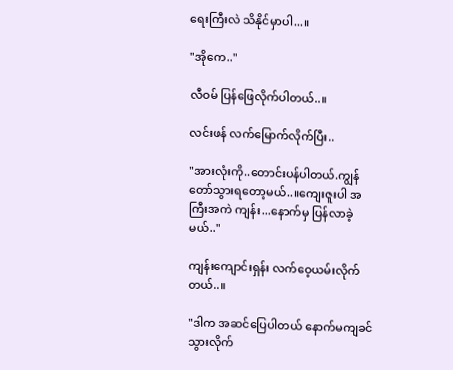ရေးကြီးလဲ သိနိုင်မှာပါ...။

"အိုကေ.."

လီဝမ် ပြန်ဖြေလိုက်ပါတယ်..။

လင်းဖန် လက်မြောက်လိုက်ပြီး..

"အားလုံးကို..တောင်းပန်ပါတယ်.ကျွန်တော်သွားရတော့မယ်..။ကျေးဇူးပါ အကြီးအကဲ ကျန်း...နောက်မှ ပြန်လာခဲ့မယ်.."

ကျန်းကျောင်းရှန်း လက်ဝေ့ယမ်းလိုက်တယ်..။

"ဒါက အဆင်ပြေပါတယ် နောက်မကျခင်သွားလိုက်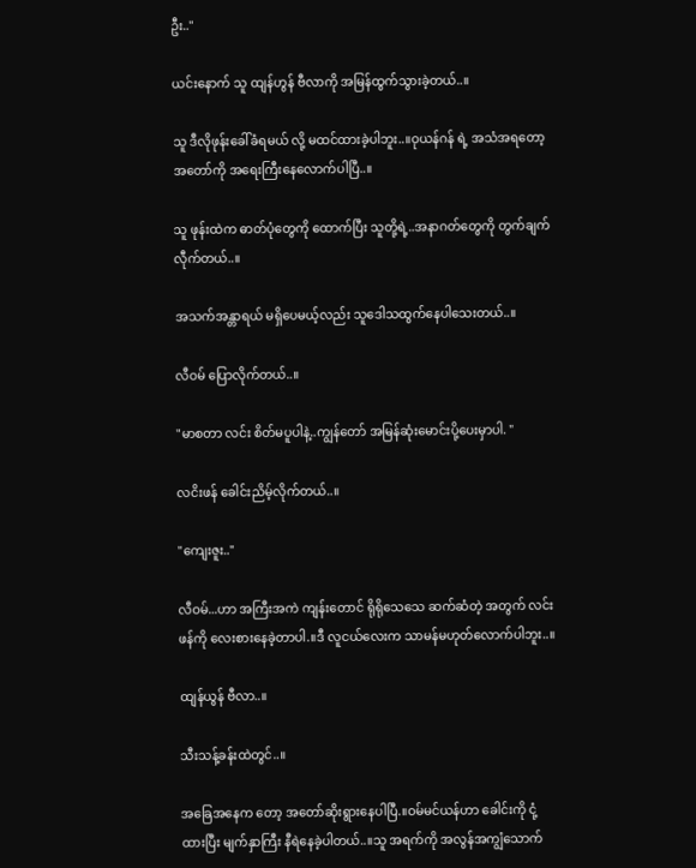ဦး.."

ယင်းနောက် သူ ထျန်ဟွန် ဗီလာကို အမြန်ထွက်သွားခဲ့တယ်..။

သူ ဒီလိုဖုန်းခေါ်ခံရမယ် လို့ မထင်ထားခဲ့ပါဘူး..။ဝုယန်ဂန် ရဲ့ အသံအရတော့ အတော်ကို အရေးကြီးနေလောက်ပါပြီ..။

သူ ဖုန်းထဲက ဓာတ်ပုံတွေကို ထောက်ပြီး သူတို့ရဲ့..အနာဂတ်တွေကို တွက်ချက်လီုက်တယ်..။

အသက်အန္တာရယ် မရှိပေမယ့်လည်း သူဒေါသထွက်နေပါသေးတယ်..။

လီဝမ် ပြောလိုက်တယ်..။

"မာစတာ လင်း စိတ်မပူပါနဲ့..ကျွန်တော် အမြန်ဆုံးမောင်းပို့ပေးမှာပါ. "

လငိးဖန် ခေါင်းညိမ့်လိုက်တယ်..။

"ကျေးဇူး.."

လီဝမ်...ဟာ အကြီးအကဲ ကျန်းတောင် ရိုရိုသေသေ ဆက်ဆံတဲ့ အတွက် လင်းဖန်ကို လေးစားနေခဲ့တာပါ.။ဒီ လူငယ်လေးက သာမန်မဟုတ်လောက်ပါဘူး..။

ထျန်ယွန် ဗီလာ..။

သီးသန့်ခန်းထဲတွင်..။

အခြေအနေက တော့ အတော်ဆိုးရွားနေပါပြီ.။ဝမ်မင်ယန်ဟာ ခေါင်းကို ငုံ့ထားပြီး မျက်နှာကြီး နီရဲနေခဲ့ပါတယ်..။သူ အရက်ကို အလွန်အကျွံသောက်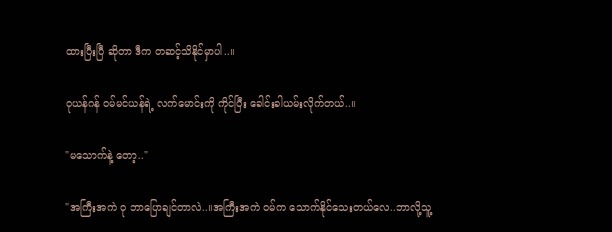ထားပြီးပြီ ဆိုတာ ဒီက တဆင့်သိနိုင်မှာပါ..။

ဝုယန်ဂန် ဝမ်မင်ယန်ရဲ့ လက်မောင်းကို ကိုင်ပြီး ခေါင်းခါယမ်းလိုက်တယ်..။

"မသောက်နဲ့ တော့.."

"အကြီးအကဲ ဝု ဘာပြောချင်တာလဲ..။အကြီးအကဲ ဝမ်က သောက်နိုင်သေးတယ်လေ..ဘာလို့သူ့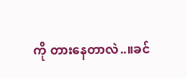ကို တားနေတာလဲ..။ခင်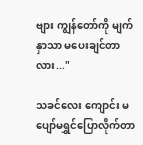ဗျား ကျွန်တော်ကို မျက်နှာသာ မပေးချင်တာလား..."

သခင်လေး ကျောင်း မပျော်မရွှင်ပြောလိုက်တာ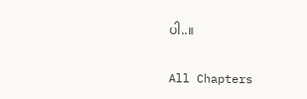ပါ..။

All Chapters